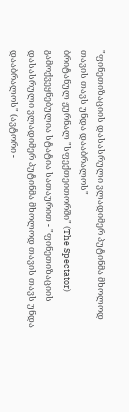"ფინეთიზაციის დასასრული ვლადიმერ პუტინმა მხოლოდ თავის თავს უნდა დააბრალოს"
ბრიტანულ ჟურნალ "სფექთეითორში" (The Spectator) გამოქვეყნებულია სტატია სათაურით - "ფინეთიზაციის დასასრული ვლადიმერ პუტინმა მხოლოდ თავის თავს უნდა დააბრალოს" (ავტორი -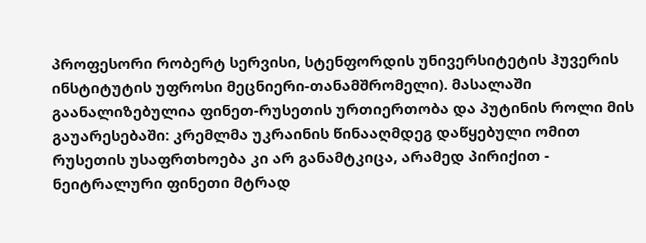პროფესორი რობერტ სერვისი, სტენფორდის უნივერსიტეტის ჰუვერის ინსტიტუტის უფროსი მეცნიერი-თანამშრომელი). მასალაში გაანალიზებულია ფინეთ-რუსეთის ურთიერთობა და პუტინის როლი მის გაუარესებაში: კრემლმა უკრაინის წინააღმდეგ დაწყებული ომით რუსეთის უსაფრთხოება კი არ განამტკიცა, არამედ პირიქით - ნეიტრალური ფინეთი მტრად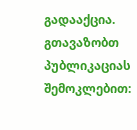გადააქცია.
გთავაზობთ პუბლიკაციას შემოკლებით: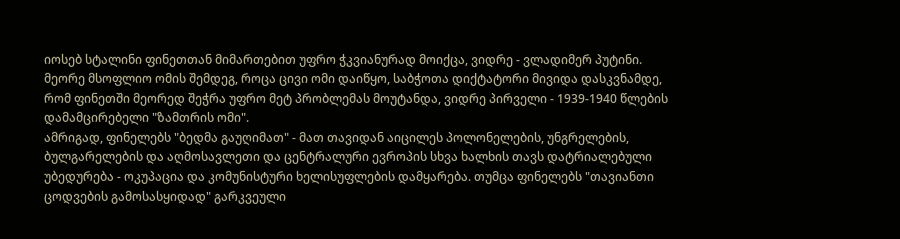იოსებ სტალინი ფინეთთან მიმართებით უფრო ჭკვიანურად მოიქცა, ვიდრე - ვლადიმერ პუტინი. მეორე მსოფლიო ომის შემდეგ, როცა ცივი ომი დაიწყო, საბჭოთა დიქტატორი მივიდა დასკვნამდე, რომ ფინეთში მეორედ შეჭრა უფრო მეტ პრობლემას მოუტანდა, ვიდრე პირველი - 1939-1940 წლების დამამცირებელი "ზამთრის ომი".
ამრიგად, ფინელებს "ბედმა გაუღიმათ" - მათ თავიდან აიცილეს პოლონელების, უნგრელების, ბულგარელების და აღმოსავლეთი და ცენტრალური ევროპის სხვა ხალხის თავს დატრიალებული უბედურება - ოკუპაცია და კომუნისტური ხელისუფლების დამყარება. თუმცა ფინელებს "თავიანთი ცოდვების გამოსასყიდად" გარკვეული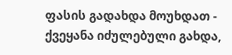ფასის გადახდა მოუხდათ - ქვეყანა იძულებული გახდა,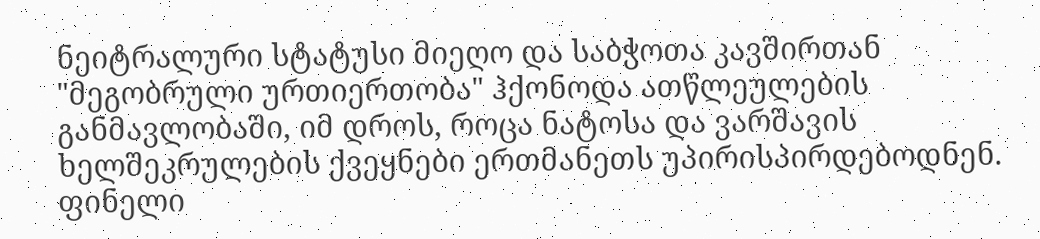ნეიტრალური სტატუსი მიეღო და საბჭოთა კავშირთან "მეგობრული ურთიერთობა" ჰქონოდა ათწლეულების განმავლობაში, იმ დროს, როცა ნატოსა და ვარშავის ხელშეკრულების ქვეყნები ერთმანეთს უპირისპირდებოდნენ. ფინელი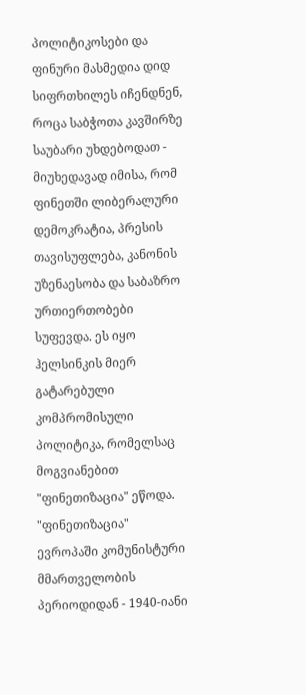პოლიტიკოსები და ფინური მასმედია დიდ სიფრთხილეს იჩენდნენ, როცა საბჭოთა კავშირზე საუბარი უხდებოდათ - მიუხედავად იმისა, რომ ფინეთში ლიბერალური დემოკრატია, პრესის თავისუფლება, კანონის უზენაესობა და საბაზრო ურთიერთობები სუფევდა. ეს იყო ჰელსინკის მიერ გატარებული კომპრომისული პოლიტიკა, რომელსაც მოგვიანებით "ფინეთიზაცია" ეწოდა.
"ფინეთიზაცია" ევროპაში კომუნისტური მმართველობის პერიოდიდან - 1940-იანი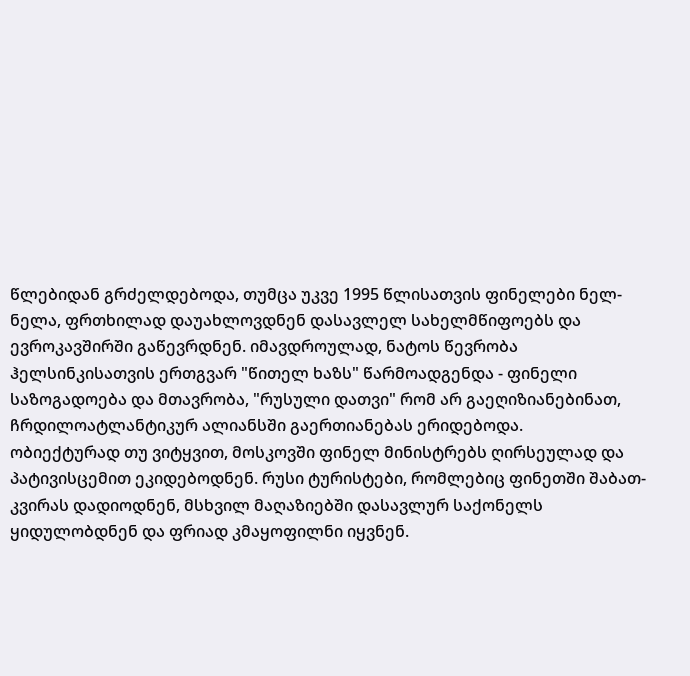წლებიდან გრძელდებოდა, თუმცა უკვე 1995 წლისათვის ფინელები ნელ-ნელა, ფრთხილად დაუახლოვდნენ დასავლელ სახელმწიფოებს და ევროკავშირში გაწევრდნენ. იმავდროულად, ნატოს წევრობა ჰელსინკისათვის ერთგვარ "წითელ ხაზს" წარმოადგენდა - ფინელი საზოგადოება და მთავრობა, "რუსული დათვი" რომ არ გაეღიზიანებინათ, ჩრდილოატლანტიკურ ალიანსში გაერთიანებას ერიდებოდა.
ობიექტურად თუ ვიტყვით, მოსკოვში ფინელ მინისტრებს ღირსეულად და პატივისცემით ეკიდებოდნენ. რუსი ტურისტები, რომლებიც ფინეთში შაბათ-კვირას დადიოდნენ, მსხვილ მაღაზიებში დასავლურ საქონელს ყიდულობდნენ და ფრიად კმაყოფილნი იყვნენ.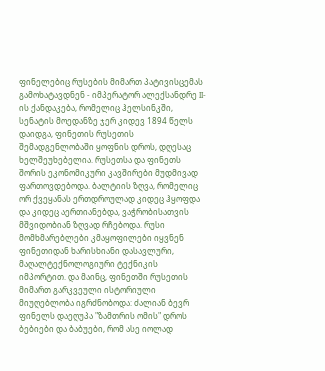ფინელებიც რუსების მიმართ პატივისცემას გამოხატავდნენ - იმპერატორ ალექსანდრე II-ის ქანდაკება, რომელიც ჰელსინკში, სენატის მოედანზე ჯერ კიდევ 1894 წელს დაიდგა, ფინეთის რუსეთის შემადგენლობაში ყოფნის დროს, დღესაც ხელშეუხებელია. რუსეთსა და ფინეთს შორის ეკონომიკური კავშირები მუდმივად ფართოვდებოდა. ბალტიის ზღვა, რომელიც ორ ქვეყანას ერთდროულად კიდეც ჰყოფდა და კიდეც აერთიანებდა, ვაჭრობისათვის მშვიდობიან ზღვად რჩებოდა. რუსი მომხმარებლები კმაყოფილები იყვნენ ფინეთიდან ხარისხიანი დასავლური, მაღალტექნოლოგიური ტექნიკის იმპორტით. და მაინც, ფინეთში რუსეთის მიმართ გარკვეული ისტორიული მიუღებლობა იგრძნობოდა: ძალიან ბევრ ფინელს დაეღუპა "ზამთრის ომის" დროს ბებიები და ბაბუები, რომ ასე იოლად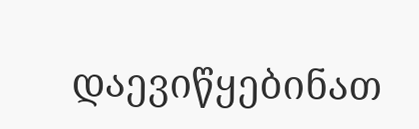დაევიწყებინათ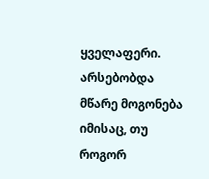ყველაფერი. არსებობდა მწარე მოგონება იმისაც, თუ როგორ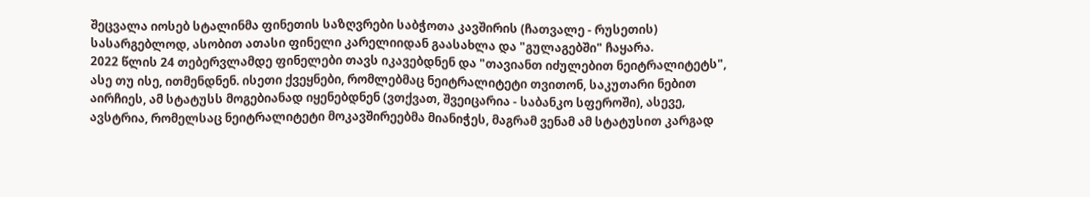შეცვალა იოსებ სტალინმა ფინეთის საზღვრები საბჭოთა კავშირის (ჩათვალე - რუსეთის) სასარგებლოდ, ასობით ათასი ფინელი კარელიიდან გაასახლა და "გულაგებში" ჩაყარა.
2022 წლის 24 თებერვლამდე ფინელები თავს იკავებდნენ და "თავიანთ იძულებით ნეიტრალიტეტს", ასე თუ ისე, ითმენდნენ. ისეთი ქვეყნები, რომლებმაც ნეიტრალიტეტი თვითონ, საკუთარი ნებით აირჩიეს, ამ სტატუსს მოგებიანად იყენებდნენ (ვთქვათ, შვეიცარია - საბანკო სფეროში), ასევე, ავსტრია, რომელსაც ნეიტრალიტეტი მოკავშირეებმა მიანიჭეს, მაგრამ ვენამ ამ სტატუსით კარგად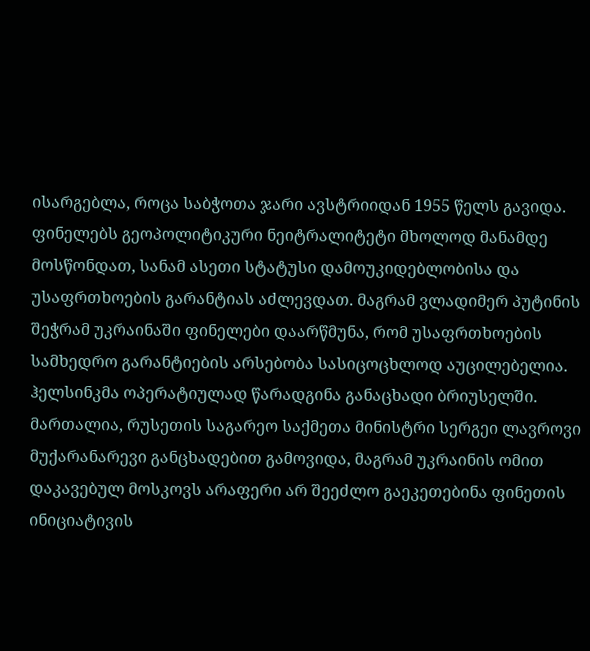ისარგებლა, როცა საბჭოთა ჯარი ავსტრიიდან 1955 წელს გავიდა.
ფინელებს გეოპოლიტიკური ნეიტრალიტეტი მხოლოდ მანამდე მოსწონდათ, სანამ ასეთი სტატუსი დამოუკიდებლობისა და უსაფრთხოების გარანტიას აძლევდათ. მაგრამ ვლადიმერ პუტინის შეჭრამ უკრაინაში ფინელები დაარწმუნა, რომ უსაფრთხოების სამხედრო გარანტიების არსებობა სასიცოცხლოდ აუცილებელია. ჰელსინკმა ოპერატიულად წარადგინა განაცხადი ბრიუსელში. მართალია, რუსეთის საგარეო საქმეთა მინისტრი სერგეი ლავროვი მუქარანარევი განცხადებით გამოვიდა, მაგრამ უკრაინის ომით დაკავებულ მოსკოვს არაფერი არ შეეძლო გაეკეთებინა ფინეთის ინიციატივის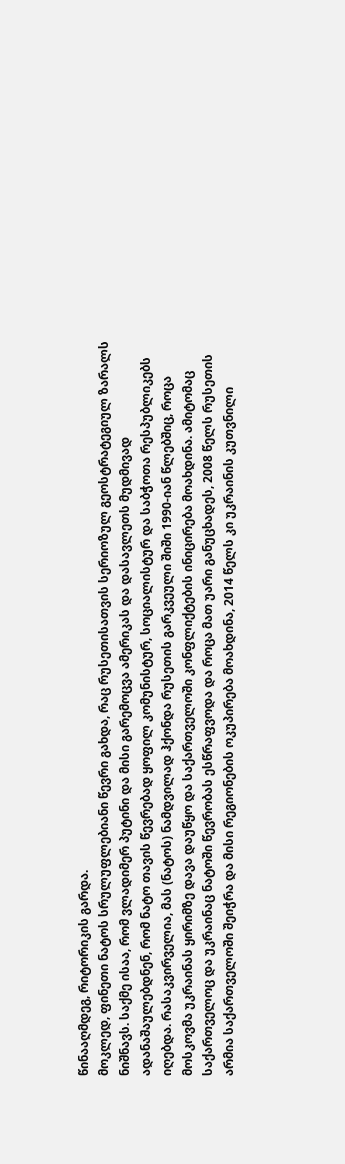წინააღმდეგ, რიტორიკის გარდა.
მოკლედ, ფინეთი ნატოს სრულუფლებიანი წევრი გახდა, რაც რუსეთისათვის სერიოზულ გეოსტრატეგიულ ზარალს ნიშნავს. საქმე ისაა, რომ ვლადიმერ პუტინი და მისი გარემოცვა ამერიკას და დასავლეთს მუდმივად ადანაშაულებდნენ, რომ ნატო თავის წევრებად ყოფილ კომუნისტურ, სოციალისტურ და საბჭოთა რესპუბლიკებს იღებდა. რასაკვირველია, მას (ნატოს) ნამდვილად ჰქონდა რუსეთის გარკვეული შიში 1990-იან წლებშიც, როცა მოსკოვმა უკრაინას ყირიმზე დავა დაუწყო და საქართველოში კონფლიქტების ინიცირება მოახდინა. ამიტომაც საქართველოც და უკრაინაც ნატოში წევრობას ესწრაფვოდა და როცა მათ უარი განუცხადეს, 2008 წელს რუსეთის არმია საქართველოში შეიჭრა და მისი რეგიონების ოკუპირება მოახდინა, 2014 წელს კი უკრაინის კუთვნილი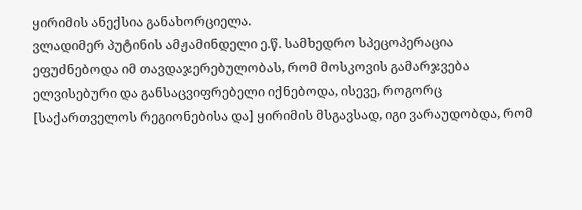ყირიმის ანექსია განახორციელა.
ვლადიმერ პუტინის ამჟამინდელი ე.წ. სამხედრო სპეცოპერაცია ეფუძნებოდა იმ თავდაჯერებულობას, რომ მოსკოვის გამარჯვება ელვისებური და განსაცვიფრებელი იქნებოდა, ისევე, როგორც [საქართველოს რეგიონებისა და] ყირიმის მსგავსად, იგი ვარაუდობდა, რომ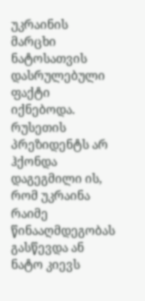უკრაინის მარცხი ნატოსათვის დასრულებული ფაქტი იქნებოდა. რუსეთის პრეზიდენტს არ ჰქონდა დაგეგმილი ის, რომ უკრაინა რაიმე წინააღმდეგობას გასწევდა ან ნატო კიევს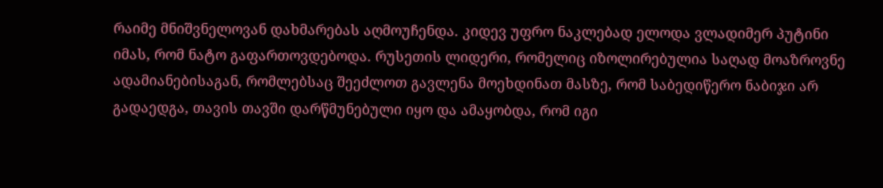რაიმე მნიშვნელოვან დახმარებას აღმოუჩენდა. კიდევ უფრო ნაკლებად ელოდა ვლადიმერ პუტინი იმას, რომ ნატო გაფართოვდებოდა. რუსეთის ლიდერი, რომელიც იზოლირებულია საღად მოაზროვნე ადამიანებისაგან, რომლებსაც შეეძლოთ გავლენა მოეხდინათ მასზე, რომ საბედიწერო ნაბიჯი არ გადაედგა, თავის თავში დარწმუნებული იყო და ამაყობდა, რომ იგი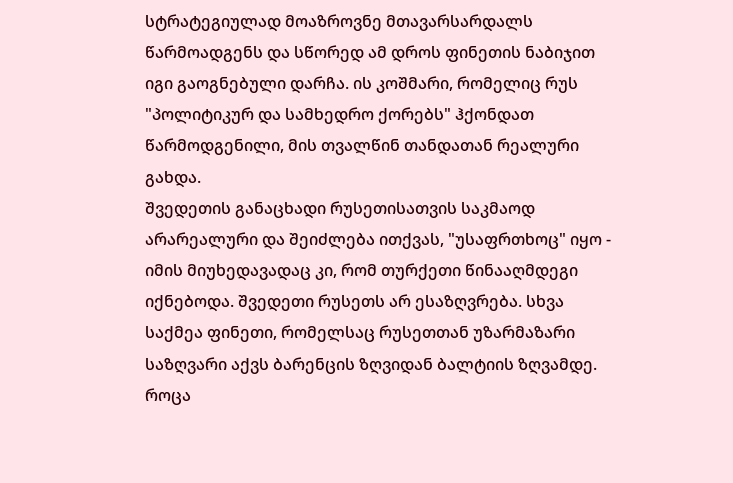სტრატეგიულად მოაზროვნე მთავარსარდალს წარმოადგენს და სწორედ ამ დროს ფინეთის ნაბიჯით იგი გაოგნებული დარჩა. ის კოშმარი, რომელიც რუს "პოლიტიკურ და სამხედრო ქორებს" ჰქონდათ წარმოდგენილი, მის თვალწინ თანდათან რეალური გახდა.
შვედეთის განაცხადი რუსეთისათვის საკმაოდ არარეალური და შეიძლება ითქვას, "უსაფრთხოც" იყო - იმის მიუხედავადაც კი, რომ თურქეთი წინააღმდეგი იქნებოდა. შვედეთი რუსეთს არ ესაზღვრება. სხვა საქმეა ფინეთი, რომელსაც რუსეთთან უზარმაზარი საზღვარი აქვს ბარენცის ზღვიდან ბალტიის ზღვამდე. როცა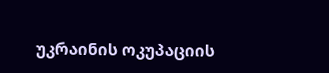უკრაინის ოკუპაციის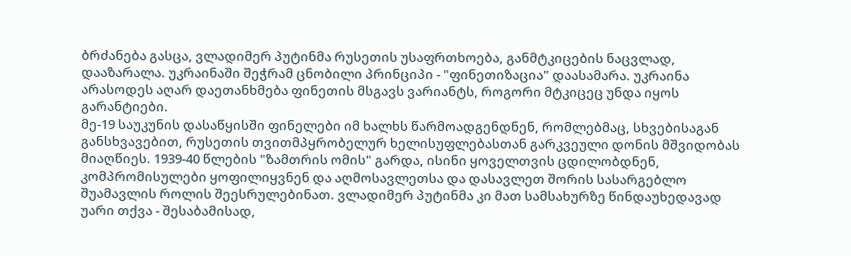ბრძანება გასცა, ვლადიმერ პუტინმა რუსეთის უსაფრთხოება, განმტკიცების ნაცვლად, დააზარალა. უკრაინაში შეჭრამ ცნობილი პრინციპი - "ფინეთიზაცია" დაასამარა. უკრაინა არასოდეს აღარ დაეთანხმება ფინეთის მსგავს ვარიანტს, როგორი მტკიცეც უნდა იყოს გარანტიები.
მე-19 საუკუნის დასაწყისში ფინელები იმ ხალხს წარმოადგენდნენ, რომლებმაც, სხვებისაგან განსხვავებით, რუსეთის თვითმპყრობელურ ხელისუფლებასთან გარკვეული დონის მშვიდობას მიაღწიეს. 1939-40 წლების "ზამთრის ომის" გარდა, ისინი ყოველთვის ცდილობდნენ, კომპრომისულები ყოფილიყვნენ და აღმოსავლეთსა და დასავლეთ შორის სასარგებლო შუამავლის როლის შეესრულებინათ. ვლადიმერ პუტინმა კი მათ სამსახურზე წინდაუხედავად უარი თქვა - შესაბამისად,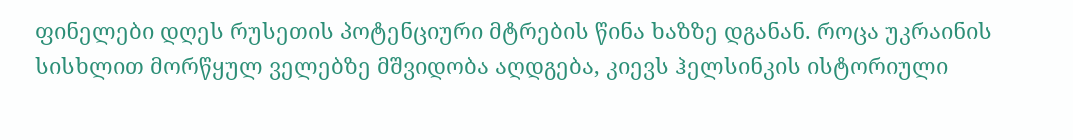ფინელები დღეს რუსეთის პოტენციური მტრების წინა ხაზზე დგანან. როცა უკრაინის სისხლით მორწყულ ველებზე მშვიდობა აღდგება, კიევს ჰელსინკის ისტორიული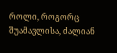როლი, როგორც შუამავლისა, ძალიან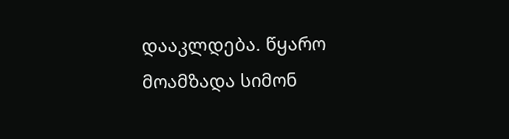დააკლდება. წყარო
მოამზადა სიმონ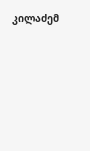კილაძემ